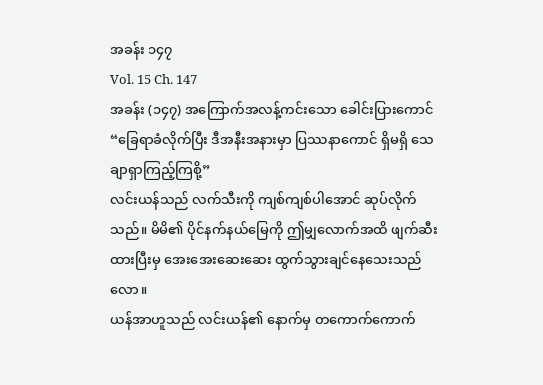အခန်း ၁၄၇
Vol. 15 Ch. 147
အခန်း (၁၄၇) အကြောက်အလန့်ကင်းသော ခေါင်းပြားကောင်
“ခြေရာခံလိုက်ပြီး ဒီအနီးအနားမှာ ပြဿနာကောင် ရှိမရှိ သေချာရှာကြည့်ကြစို့”
လင်းယန်သည် လက်သီးကို ကျစ်ကျစ်ပါအောင် ဆုပ်လိုက်သည်။ မိမိ၏ ပိုင်နက်နယ်မြေကို ဤမျှလောက်အထိ ဖျက်ဆီးထားပြီးမှ အေးအေးဆေးဆေး ထွက်သွားချင်နေသေးသည်လော။
ယန်အာဟူသည် လင်းယန်၏ နောက်မှ တကောက်ကောက်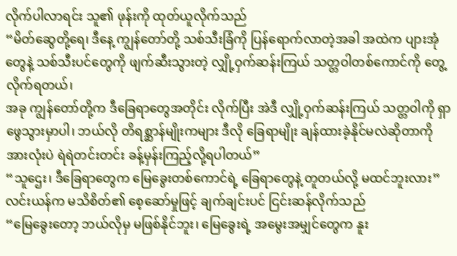လိုက်ပါလာရင်း သူ၏ ဖုန်းကို ထုတ်ယူလိုက်သည်
“မိတ်ဆွေတို့ရေ၊ ဒီနေ့ ကျွန်တော်တို့ သစ်သီးခြံကို ပြန်ရောက်လာတဲ့အခါ အထဲက ပျားအုံတွေနဲ့ သစ်သီးပင်တွေကို ဖျက်ဆီးသွားတဲ့ လျှို့ဝှက်ဆန်းကြယ် သတ္တဝါတစ်ကောင်ကို တွေ့လိုက်ရတယ်၊
အခု ကျွန်တော်တို့က ဒီခြေရာတွေအတိုင်း လိုက်ပြီး အဲဒီ လျှို့ဝှက်ဆန်းကြယ် သတ္တဝါကို ရှာဖွေသွားမှာပါ၊ ဘယ်လို တိရစ္ဆာန်မျိုးကများ ဒီလို ခြေရာမျိုး ချန်ထားခဲ့နိုင်မလဲဆိုတာကို အားလုံးပဲ ရဲရဲတင်းတင်း ခန့်မှန်းကြည့်လို့ရပါတယ်”
“သူဌေး၊ ဒီခြေရာတွေက မြေခွေးတစ်ကောင်ရဲ့ ခြေရာတွေနဲ့ တူတယ်လို့ မထင်ဘူးလား”
လင်းယန်က မသိစိတ်၏ စေ့ဆော်မှုဖြင့် ချက်ချင်းပင် ငြင်းဆန်လိုက်သည်
“မြေခွေးတော့ ဘယ်လိုမှ မဖြစ်နိုင်ဘူး၊ မြေခွေးရဲ့ အမွေးအမျှင်တွေက နူး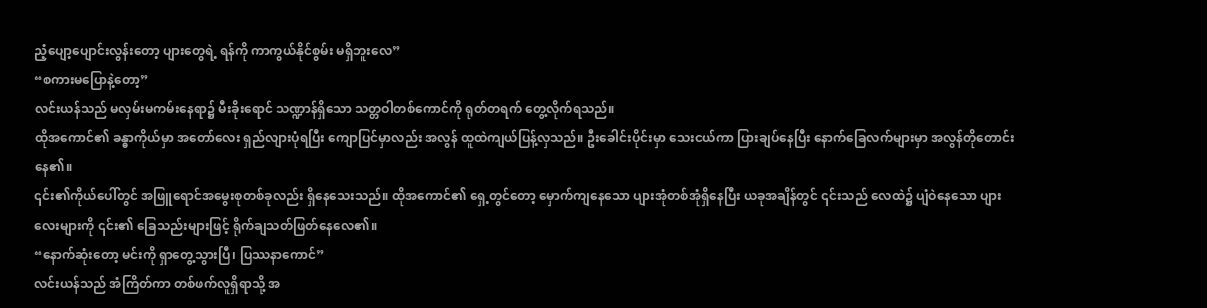ညံ့ပျော့ပျောင်းလွန်းတော့ ပျားတွေရဲ့ ရန်ကို ကာကွယ်နိုင်စွမ်း မရှိဘူးလေ”
“စကားမပြောနဲ့တော့”
လင်းယန်သည် မလှမ်းမကမ်းနေရာ၌ မီးခိုးရောင် သဏ္ဍာန်ရှိသော သတ္တဝါတစ်ကောင်ကို ရုတ်တရက် တွေ့လိုက်ရသည်။
ထိုအကောင်၏ ခန္ဓာကိုယ်မှာ အတော်လေး ရှည်လျားပုံရပြီး ကျောပြင်မှာလည်း အလွန် ထူထဲကျယ်ပြန့်လှသည်။ ဦးခေါင်းပိုင်းမှာ သေးငယ်ကာ ပြားချပ်နေပြီး နောက်ခြေလက်များမှာ အလွန်တိုတောင်းနေ၏။
၎င်း၏ကိုယ်ပေါ်တွင် အဖြူရောင်အမွေးစုတစ်ခုလည်း ရှိနေသေးသည်။ ထိုအကောင်၏ ရှေ့တွင်တော့ မှောက်ကျနေသော ပျားအုံတစ်အုံရှိနေပြီး ယခုအချိန်တွင် ၎င်းသည် လေထဲ၌ ပျံဝဲနေသော ပျားလေးများကို ၎င်း၏ ခြေသည်းများဖြင့် ရိုက်ချသတ်ဖြတ်နေလေ၏။
“နောက်ဆုံးတော့ မင်းကို ရှာတွေ့သွားပြီ၊ ပြဿနာကောင်”
လင်းယန်သည် အံကြိတ်ကာ တစ်ဖက်လူရှိရာသို့ အ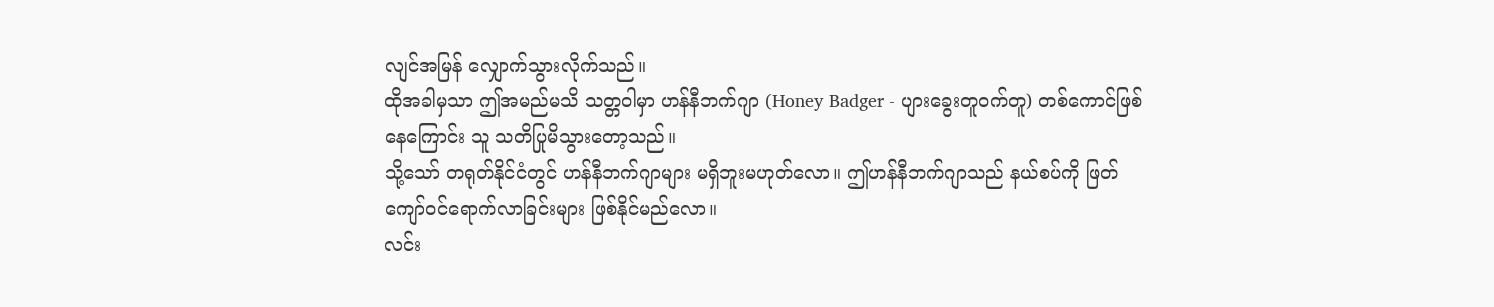လျင်အမြန် လျှောက်သွားလိုက်သည်။
ထိုအခါမှသာ ဤအမည်မသိ သတ္တဝါမှာ ဟန်နီဘက်ဂျာ (Honey Badger - ပျားခွေးတူဝက်တူ) တစ်ကောင်ဖြစ်နေကြောင်း သူ သတိပြုမိသွားတော့သည်။
သို့သော် တရုတ်နိုင်ငံတွင် ဟန်နီဘက်ဂျာများ မရှိဘူးမဟုတ်လော။ ဤဟန်နီဘက်ဂျာသည် နယ်စပ်ကို ဖြတ်ကျော်ဝင်ရောက်လာခြင်းများ ဖြစ်နိုင်မည်လော။
လင်း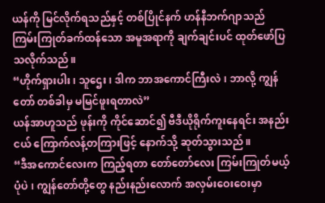ယန်ကို မြင်လိုက်ရသည်နှင့် တစ်ပြိုင်နက် ဟန်နီဘက်ဂျာသည် ကြမ်းကြုတ်ခက်ထန်သော အမူအရာကို ချက်ချင်းပင် ထုတ်ဖော်ပြသလိုက်သည်။
“ဟိုက်ရှားပါး၊ သူဌေး၊ ဒါက ဘာအကောင်ကြီးလဲ၊ ဘာလို့ ကျွန်တော် တစ်ခါမှ မမြင်ဖူးရတာလဲ”
ယန်အာဟူသည် ဖုန်းကို ကိုင်ဆောင်၍ ဗီဒီယိုရိုက်ကူးနေရင်း အနည်းငယ် ကြောက်လန့်တကြားဖြင့် နောက်သို့ ဆုတ်သွားသည်။
“ဒီအကောင်လေးက ကြည့်ရတာ တော်တော်လေး ကြမ်းကြုတ်မယ့်ပုံပဲ၊ ကျွန်တော်တို့တွေ နည်းနည်းလောက် အလှမ်းဝေးဝေးမှာ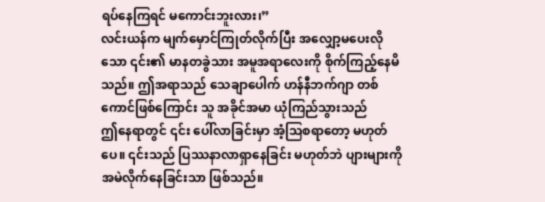ရပ်နေကြရင် မကောင်းဘူးလား၊”
လင်းယန်က မျက်မှောင်ကြုတ်လိုက်ပြီး အလျှော့မပေးလိုသော ၎င်း၏ မာနတခွဲသား အမူအရာလေးကို စိုက်ကြည့်နေမိသည်။ ဤအရာသည် သေချာပေါက် ဟန်နီဘက်ဂျာ တစ်ကောင်ဖြစ်ကြောင်း သူ အခိုင်အမာ ယုံကြည်သွားသည်
ဤနေရာတွင် ၎င်း ပေါ်လာခြင်းမှာ အံ့သြစရာတော့ မဟုတ်ပေ။ ၎င်းသည် ပြဿနာလာရှာနေခြင်း မဟုတ်ဘဲ ပျားများကို အမဲလိုက်နေခြင်းသာ ဖြစ်သည်။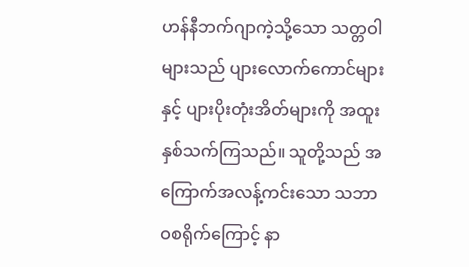ဟန်နီဘက်ဂျာကဲ့သို့သော သတ္တဝါများသည် ပျားလောက်ကောင်များနှင့် ပျားပိုးတုံးအိတ်များကို အထူး နှစ်သက်ကြသည်။ သူတို့သည် အကြောက်အလန့်ကင်းသော သဘာဝစရိုက်ကြောင့် နာ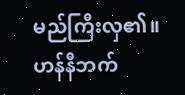မည်ကြီးလှ၏။
ဟန်နီဘက်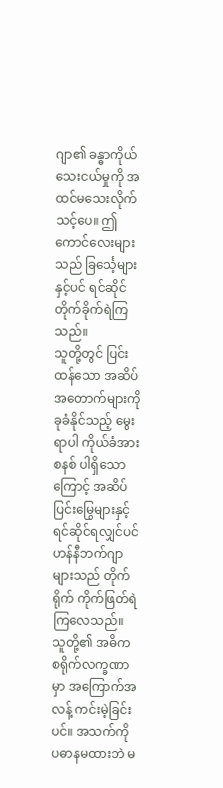ဂျာ၏ ခန္ဓာကိုယ် သေးငယ်မှုကို အထင်မသေးလိုက်သင့်ပေ။ ဤကောင်လေးများသည် ခြင်္သေ့များနှင့်ပင် ရင်ဆိုင်တိုက်ခိုက်ရဲကြသည်။
သူတို့တွင် ပြင်းထန်သော အဆိပ်အတောက်များကို ခုခံနိုင်သည့် မွေးရာပါ ကိုယ်ခံအားစနစ် ပါရှိသောကြောင့် အဆိပ်ပြင်းမြွေများနှင့် ရင်ဆိုင်ရလျှင်ပင် ဟန်နီဘက်ဂျာများသည် တိုက်ရိုက် ကိုက်ဖြတ်ရဲကြလေသည်။
သူတို့၏ အဓိက စရိုက်လက္ခဏာမှာ အကြောက်အလန့် ကင်းမဲ့ခြင်းပင်။ အသက်ကို ပဓာနမထားဘဲ မ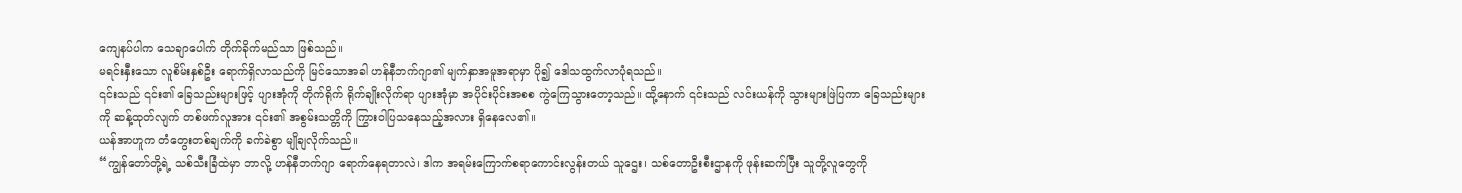ကျေနပ်ပါက သေချာပေါက် တိုက်ခိုက်မည်သာ ဖြစ်သည်။
မရင်းနှီးသော လူစိမ်းနှစ်ဦး ရောက်ရှိလာသည်ကို မြင်သောအခါ ဟန်နီဘက်ဂျာ၏ မျက်နှာအမူအရာမှာ ပို၍ ဒေါသထွက်လာပုံရသည်။
၎င်းသည် ၎င်း၏ ခြေသည်းများဖြင့် ပျားအုံကို တိုက်ရိုက် ရိုက်ချိုးလိုက်ရာ ပျားအုံမှာ အပိုင်းပိုင်းအစစ ကွဲကြေသွားတော့သည်။ ထို့နောက် ၎င်းသည် လင်းယန်ကို သွားများဖြဲပြကာ ခြေသည်းများကို ဆန့်ထုတ်လျက် တစ်ဖက်လူအား ၎င်း၏ အစွမ်းသတ္တိကို ကြွားဝါပြသနေသည့်အလား ရှိနေလေ၏။
ယန်အာဟူက တံတွေးတစ်ချက်ကို ခက်ခဲစွာ မျိုချလိုက်သည်။
“ကျွန်တော်တို့ရဲ့ သစ်သီးခြံထဲမှာ ဘာလို့ ဟန်နီဘက်ဂျာ ရောက်နေရတာလဲ၊ ဒါက အရမ်းကြောက်စရာကောင်းလွန်းတယ် သူဌေး၊ သစ်တောဦးစီးဌာနကို ဖုန်းဆက်ပြီး သူတို့လူတွေကို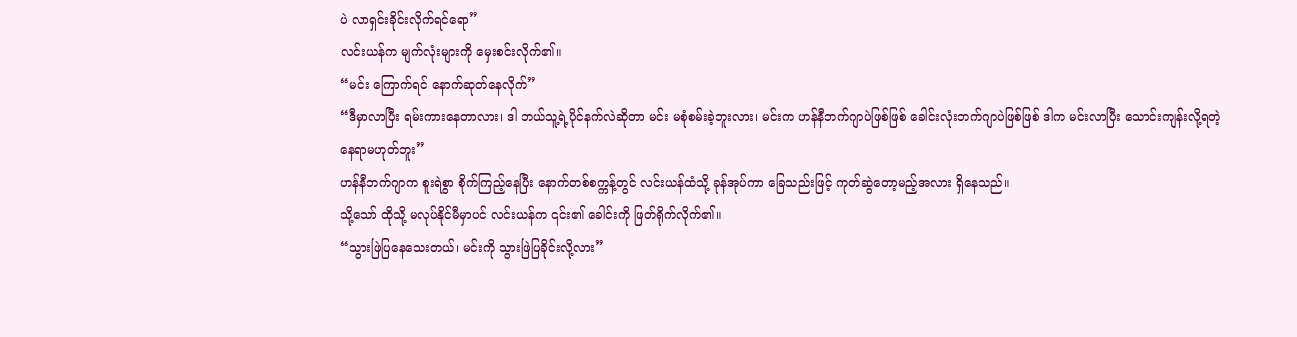ပဲ လာရှင်းခိုင်းလိုက်ရင်ရော”
လင်းယန်က မျက်လုံးများကို မှေးစင်းလိုက်၏။
“မင်း ကြောက်ရင် နောက်ဆုတ်နေလိုက်”
“ဒီမှာလာပြီး ရမ်းကားနေတာလား၊ ဒါ ဘယ်သူ့ရဲ့ပိုင်နက်လဲဆိုတာ မင်း မစုံစမ်းခဲ့ဘူးလား၊ မင်းက ဟန်နီဘက်ဂျာပဲဖြစ်ဖြစ် ခေါင်းလုံးဘက်ဂျာပဲဖြစ်ဖြစ် ဒါက မင်းလာပြီး သောင်းကျန်းလို့ရတဲ့ နေရာမဟုတ်ဘူး”
ဟန်နီဘက်ဂျာက စူးရဲစွာ စိုက်ကြည့်နေပြီး နောက်တစ်စက္ကန့်တွင် လင်းယန်ထံသို့ ခုန်အုပ်ကာ ခြေသည်းဖြင့် ကုတ်ဆွဲတော့မည့်အလား ရှိနေသည်။
သို့သော် ထိုသို့ မလုပ်နိုင်မီမှာပင် လင်းယန်က ၎င်း၏ ခေါင်းကို ဖြတ်ရိုက်လိုက်၏။
“သွားဖြဲပြနေသေးတယ်၊ မင်းကို သွားဖြဲပြခိုင်းလို့လား”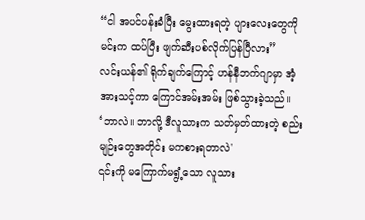“ငါ အပင်ပန်းခံပြီး မွေးထားရတဲ့ ပျားလေးတွေကို မင်းက ထပ်ပြီး ဖျက်ဆီးပစ်လိုက်ပြန်ပြီလား”
လင်းယန်၏ ရိုက်ချက်ကြောင့် ဟန်နီဘက်ဂျာမှာ အံ့အားသင့်ကာ ကြောင်အမ်းအမ်း ဖြစ်သွားခဲ့သည်။
‘ဘာလဲ။ ဘာလို့ ဒီလူသားက သတ်မှတ်ထားတဲ့ စည်းမျဉ်းတွေအတိုင်း မကစားရတာလဲ'
၎င်းကို မကြောက်မရွံ့သော လူသား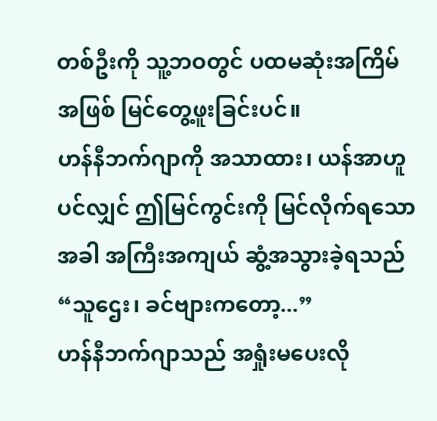တစ်ဦးကို သူ့ဘဝတွင် ပထမဆုံးအကြိမ်အဖြစ် မြင်တွေ့ဖူးခြင်းပင်။
ဟန်နီဘက်ဂျာကို အသာထား၊ ယန်အာဟူပင်လျှင် ဤမြင်ကွင်းကို မြင်လိုက်ရသောအခါ အကြီးအကျယ် ဆွံ့အသွားခဲ့ရသည်
“သူဌေး၊ ခင်ဗျားကတော့...”
ဟန်နီဘက်ဂျာသည် အရှုံးမပေးလို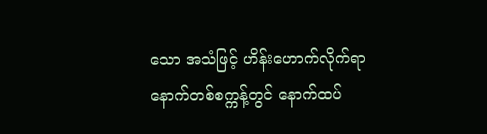သော အသံဖြင့် ဟိန်းဟောက်လိုက်ရာ နောက်တစ်စက္ကန့်တွင် နောက်ထပ်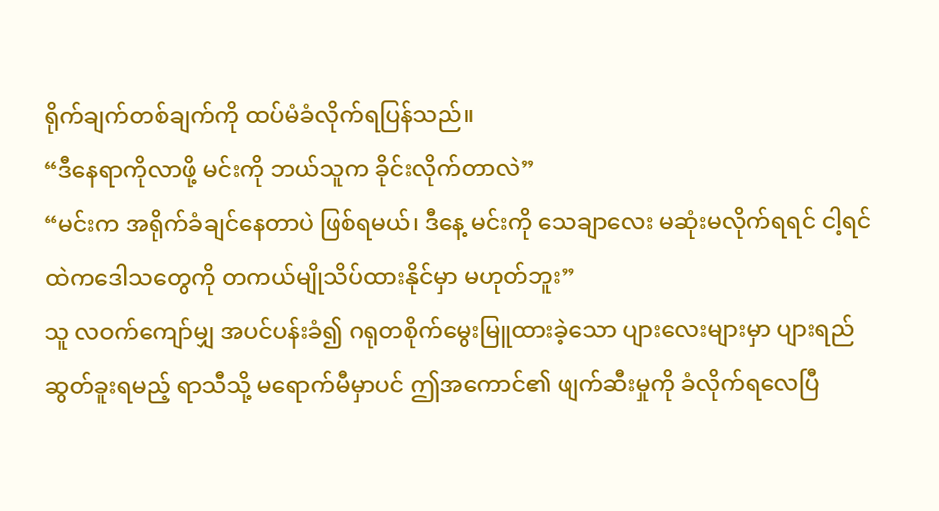ရိုက်ချက်တစ်ချက်ကို ထပ်မံခံလိုက်ရပြန်သည်။
“ဒီနေရာကိုလာဖို့ မင်းကို ဘယ်သူက ခိုင်းလိုက်တာလဲ”
“မင်းက အရိုက်ခံချင်နေတာပဲ ဖြစ်ရမယ်၊ ဒီနေ့ မင်းကို သေချာလေး မဆုံးမလိုက်ရရင် ငါ့ရင်ထဲကဒေါသတွေကို တကယ်မျိုသိပ်ထားနိုင်မှာ မဟုတ်ဘူး”
သူ လဝက်ကျော်မျှ အပင်ပန်းခံ၍ ဂရုတစိုက်မွေးမြူထားခဲ့သော ပျားလေးများမှာ ပျားရည်ဆွတ်ခူးရမည့် ရာသီသို့ မရောက်မီမှာပင် ဤအကောင်၏ ဖျက်ဆီးမှုကို ခံလိုက်ရလေပြီ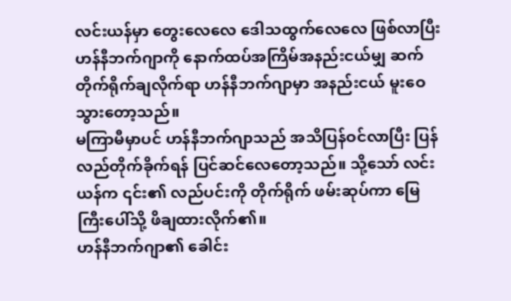လင်းယန်မှာ တွေးလေလေ ဒေါသထွက်လေလေ ဖြစ်လာပြီး ဟန်နီဘက်ဂျာကို နောက်ထပ်အကြိမ်အနည်းငယ်မျှ ဆက်တိုက်ရိုက်ချလိုက်ရာ ဟန်နီဘက်ဂျာမှာ အနည်းငယ် မူးဝေသွားတော့သည်။
မကြာမီမှာပင် ဟန်နီဘက်ဂျာသည် အသိပြန်ဝင်လာပြီး ပြန်လည်တိုက်ခိုက်ရန် ပြင်ဆင်လေတော့သည်။ သို့သော် လင်းယန်က ၎င်း၏ လည်ပင်းကို တိုက်ရိုက် ဖမ်းဆုပ်ကာ မြေကြီးပေါ်သို့ ဖိချထားလိုက်၏။
ဟန်နီဘက်ဂျာ၏ ခေါင်း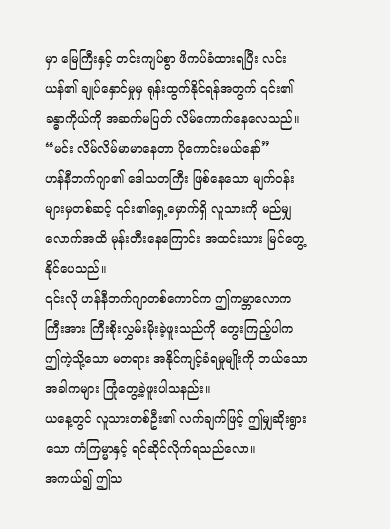မှာ မြေကြီးနှင့် တင်းကျပ်စွာ ဖိကပ်ခံထားရပြီး လင်းယန်၏ ချုပ်နှောင်မှုမှ ရုန်းထွက်နိုင်ရန်အတွက် ၎င်း၏ ခန္ဓာကိုယ်ကို အဆက်မပြတ် လိမ်ကောက်နေလေသည်။
“မင်း လိမ်လိမ်မာမာနေတာ ပိုကောင်းမယ်နော်”
ဟန်နီဘက်ဂျာ၏ ဒေါသတကြီး ဖြစ်နေသော မျက်ဝန်းများမှတစ်ဆင့် ၎င်း၏ရှေ့မှောက်ရှိ လူသားကို မည်မျှလောက်အထိ မုန်းတီးနေကြောင်း အထင်းသား မြင်တွေ့နိုင်ပေသည်။
၎င်းလို ဟန်နီဘက်ဂျာတစ်ကောင်က ဤကမ္ဘာလောကကြီးအား ကြီးစိုးလွှမ်းမိုးခဲ့ဖူးသည်ကို တွေးကြည့်ပါက ဤကဲ့သို့သော မတရား အနိုင်ကျင့်ခံရမှုမျိုးကို ဘယ်သောအခါကများ ကြုံတွေ့ခဲ့ဖူးပါသနည်း။
ယနေ့တွင် လူသားတစ်ဦး၏ လက်ချက်ဖြင့် ဤမျှဆိုးရွားသော ကံကြမ္မာနှင့် ရင်ဆိုင်လိုက်ရသည်လော။
အကယ်၍ ဤသ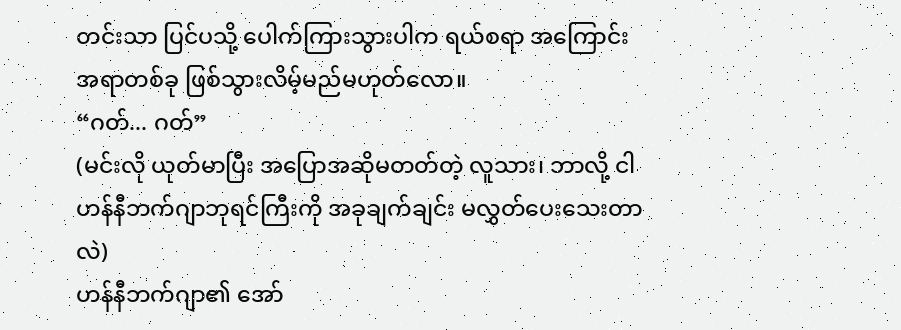တင်းသာ ပြင်ပသို့ ပေါက်ကြားသွားပါက ရယ်စရာ အကြောင်းအရာတစ်ခု ဖြစ်သွားလိမ့်မည်မဟုတ်လော။
“ဂတ်... ဂတ်”
(မင်းလို ယုတ်မာပြီး အပြောအဆိုမတတ်တဲ့ လူသား၊ ဘာလို့ ငါ ဟန်နီဘက်ဂျာဘုရင်ကြီးကို အခုချက်ချင်း မလွှတ်ပေးသေးတာလဲ)
ဟန်နီဘက်ဂျာ၏ အော်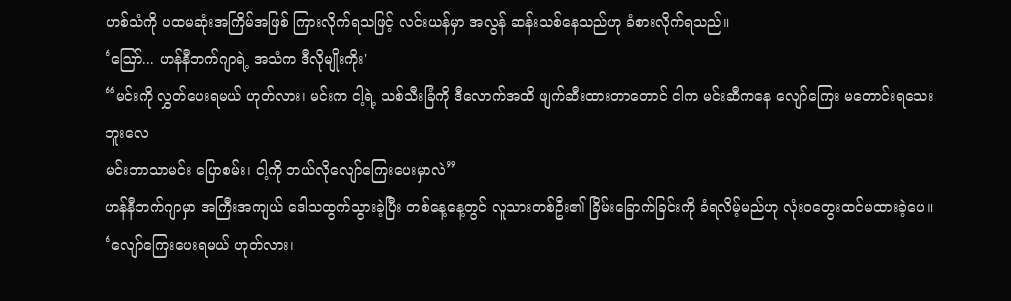ဟစ်သံကို ပထမဆုံးအကြိမ်အဖြစ် ကြားလိုက်ရသဖြင့် လင်းယန်မှာ အလွန် ဆန်းသစ်နေသည်ဟု ခံစားလိုက်ရသည်။
‘ဪ... ဟန်နီဘက်ဂျာရဲ့ အသံက ဒီလိုမျိုးကိုး'
“မင်းကို လွှတ်ပေးရမယ် ဟုတ်လား၊ မင်းက ငါ့ရဲ့ သစ်သီးခြံကို ဒီလောက်အထိ ဖျက်ဆီးထားတာတောင် ငါက မင်းဆီကနေ လျော်ကြေး မတောင်းရသေးဘူးလေ
မင်းဘာသာမင်း ပြောစမ်း၊ ငါ့ကို ဘယ်လိုလျော်ကြေးပေးမှာလဲ”
ဟန်နီဘက်ဂျာမှာ အကြီးအကျယ် ဒေါသထွက်သွားခဲ့ပြီး တစ်နေ့နေ့တွင် လူသားတစ်ဦး၏ ခြိမ်းခြောက်ခြင်းကို ခံရလိမ့်မည်ဟု လုံး၀တွေးထင်မထားခဲ့ပေ။
‘လျော်ကြေးပေးရမယ် ဟုတ်လား၊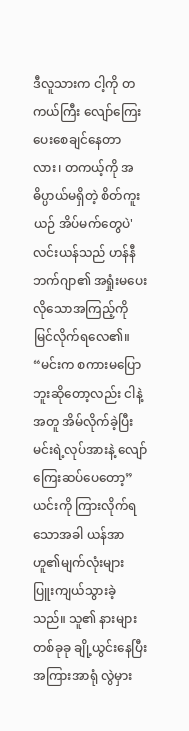ဒီလူသားက ငါ့ကို တကယ်ကြီး လျော်ကြေးပေးစေချင်နေတာလား၊ တကယ့်ကို အဓိပ္ပာယ်မရှိတဲ့ စိတ်ကူးယဉ် အိပ်မက်တွေပဲ'
လင်းယန်သည် ဟန်နီဘက်ဂျာ၏ အရှုံးမပေးလိုသောအကြည့်ကို မြင်လိုက်ရလေ၏။
“မင်းက စကားမပြောဘူးဆိုတော့လည်း ငါနဲ့အတူ အိမ်လိုက်ခဲ့ပြီး မင်းရဲ့လုပ်အားနဲ့ လျော်ကြေးဆပ်ပေတော့”
ယင်းကို ကြားလိုက်ရသောအခါ ယန်အာဟူ၏မျက်လုံးများ ပြူးကျယ်သွားခဲ့သည်။ သူ၏ နားများတစ်ခုခု ချို့ယွင်းနေပြီး အကြားအာရုံ လွဲမှား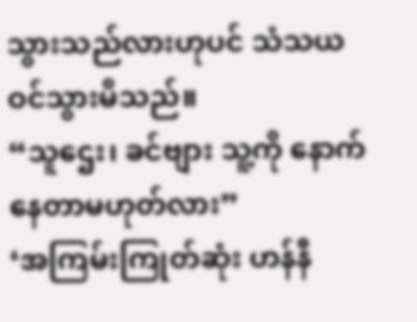သွားသည်လားဟုပင် သံသယဝင်သွားမိသည်။
“သူဌေး၊ ခင်ဗျား သူ့ကို နောက်နေတာမဟုတ်လား”
‘အကြမ်းကြုတ်ဆုံး ဟန်နီ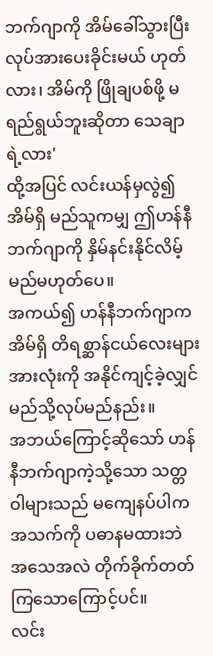ဘက်ဂျာကို အိမ်ခေါ်သွားပြီး လုပ်အားပေးခိုင်းမယ် ဟုတ်လား၊ အိမ်ကို ဖြိုချပစ်ဖို့ မရည်ရွယ်ဘူးဆိုတာ သေချာရဲ့လား'
ထို့အပြင် လင်းယန်မှလွဲ၍ အိမ်ရှိ မည်သူကမျှ ဤဟန်နီဘက်ဂျာကို နှိမ်နင်းနိုင်လိမ့်မည်မဟုတ်ပေ။
အကယ်၍ ဟန်နီဘက်ဂျာက အိမ်ရှိ တိရစ္ဆာန်ငယ်လေးများ အားလုံးကို အနိုင်ကျင့်ခဲ့လျှင် မည်သို့လုပ်မည်နည်း။
အဘယ်ကြောင့်ဆိုသော် ဟန်နီဘက်ဂျာကဲ့သို့သော သတ္တဝါများသည် မကျေနပ်ပါက အသက်ကို ပဓာနမထားဘဲ အသေအလဲ တိုက်ခိုက်တတ်ကြသောကြောင့်ပင်။
လင်း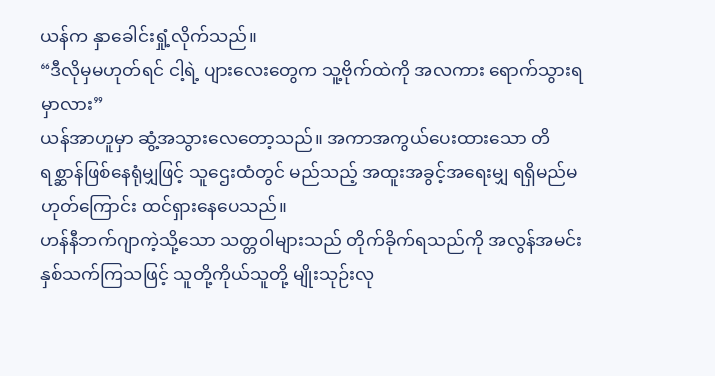ယန်က နှာခေါင်းရှုံ့လိုက်သည်။
“ဒီလိုမှမဟုတ်ရင် ငါ့ရဲ့ ပျားလေးတွေက သူ့ဗိုက်ထဲကို အလကား ရောက်သွားရမှာလား”
ယန်အာဟူမှာ ဆွံ့အသွားလေတော့သည်။ အကာအကွယ်ပေးထားသော တိရစ္ဆာန်ဖြစ်နေရုံမျှဖြင့် သူဌေးထံတွင် မည်သည့် အထူးအခွင့်အရေးမျှ ရရှိမည်မဟုတ်ကြောင်း ထင်ရှားနေပေသည်။
ဟန်နီဘက်ဂျာကဲ့သို့သော သတ္တဝါများသည် တိုက်ခိုက်ရသည်ကို အလွန်အမင်း နှစ်သက်ကြသဖြင့် သူတို့ကိုယ်သူတို့ မျိုးသုဉ်းလု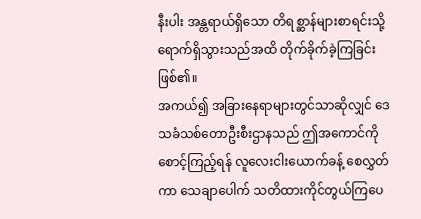နီးပါး အန္တရာယ်ရှိသော တိရစ္ဆာန်များစာရင်းသို့ ရောက်ရှိသွားသည်အထိ တိုက်ခိုက်ခဲ့ကြခြင်းဖြစ်၏။
အကယ်၍ အခြားနေရာများတွင်သာဆိုလျှင် ဒေသခံသစ်တောဦးစီးဌာနသည် ဤအကောင်ကို စောင့်ကြည့်ရန် လူလေးငါးယောက်ခန့် စေလွှတ်ကာ သေချာပေါက် သတိထားကိုင်တွယ်ကြပေ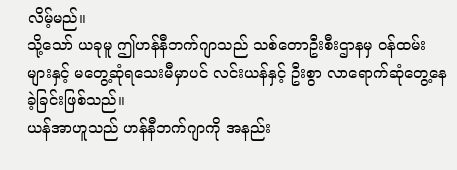လိမ့်မည်။
သို့သော် ယခုမူ ဤဟန်နီဘက်ဂျာသည် သစ်တောဦးစီးဌာနမှ ဝန်ထမ်းများနှင့် မတွေ့ဆုံရသေးမီမှာပင် လင်းယန်နှင့် ဦးစွာ လာရောက်ဆုံတွေ့နေခဲ့ခြင်းဖြစ်သည်။
ယန်အာဟူသည် ဟန်နီဘက်ဂျာကို အနည်း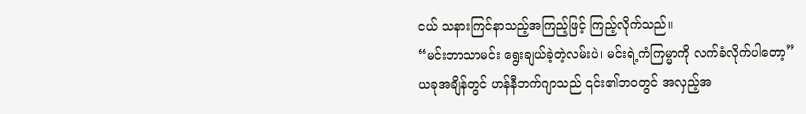ငယ် သနားကြင်နာသည့်အကြည့်ဖြင့် ကြည့်လိုက်သည်။
“မင်းဘာသာမင်း ရွေးချယ်ခဲ့တဲ့လမ်းပဲ၊ မင်းရဲ့ကံကြမ္မာကို လက်ခံလိုက်ပါတော့”
ယခုအချိန်တွင် ဟန်နီဘက်ဂျာသည် ၎င်း၏ဘဝတွင် အလှည့်အ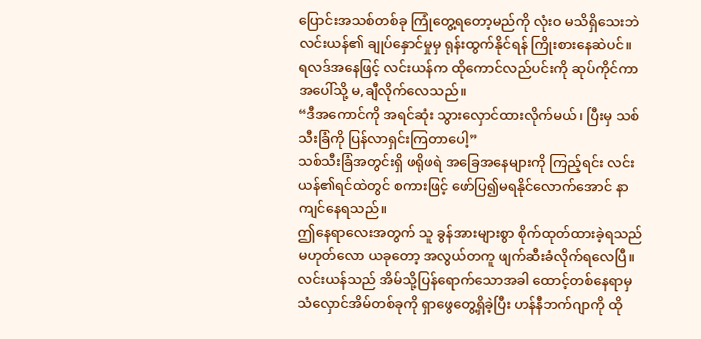ပြောင်းအသစ်တစ်ခု ကြုံတွေ့ရတော့မည်ကို လုံးဝ မသိရှိသေးဘဲ လင်းယန်၏ ချုပ်နှောင်မှုမှ ရုန်းထွက်နိုင်ရန် ကြိုးစားနေဆဲပင်။
ရလဒ်အနေဖြင့် လင်းယန်က ထိုကောင်လည်ပင်းကို ဆုပ်ကိုင်ကာ အပေါ်သို့ မ,ချီလိုက်လေသည်။
“ဒီအကောင်ကို အရင်ဆုံး သွားလှောင်ထားလိုက်မယ်၊ ပြီးမှ သစ်သီးခြံကို ပြန်လာရှင်းကြတာပေါ့”
သစ်သီးခြံအတွင်းရှိ ဖရိုဖရဲ အခြေအနေများကို ကြည့်ရင်း လင်းယန်၏ရင်ထဲတွင် စကားဖြင့် ဖော်ပြ၍မရနိုင်လောက်အောင် နာကျင်နေရသည်။
ဤနေရာလေးအတွက် သူ ခွန်အားများစွာ စိုက်ထုတ်ထားခဲ့ရသည်မဟုတ်လော ယခုတော့ အလွယ်တကူ ဖျက်ဆီးခံလိုက်ရလေပြီ။
လင်းယန်သည် အိမ်သို့ပြန်ရောက်သောအခါ ထောင့်တစ်နေရာမှ သံလှောင်အိမ်တစ်ခုကို ရှာဖွေတွေ့ရှိခဲ့ပြီး ဟန်နီဘက်ဂျာကို ထို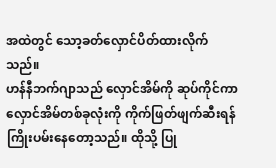အထဲတွင် သော့ခတ်လှောင်ပိတ်ထားလိုက်သည်။
ဟန်နီဘက်ဂျာသည် လှောင်အိမ်ကို ဆုပ်ကိုင်ကာ လှောင်အိမ်တစ်ခုလုံးကို ကိုက်ဖြတ်ဖျက်ဆီးရန် ကြိုးပမ်းနေတော့သည်။ ထိုသို့ ပြု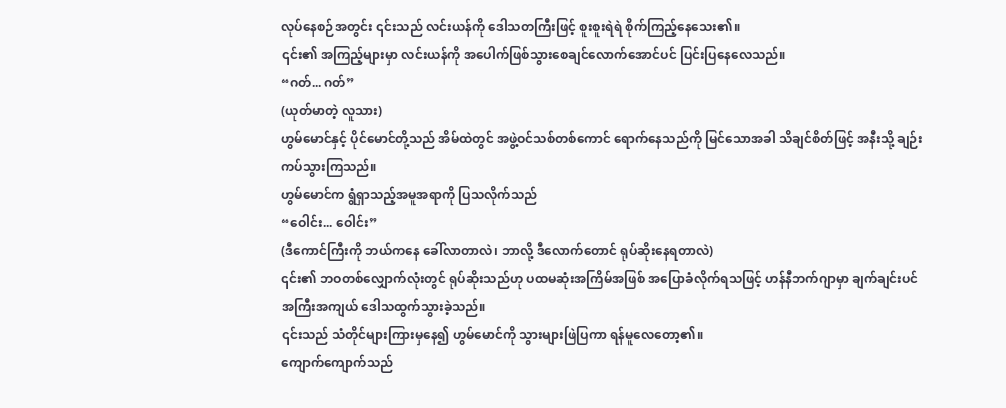လုပ်နေစဉ်အတွင်း ၎င်းသည် လင်းယန်ကို ဒေါသတကြီးဖြင့် စူးစူးရဲရဲ စိုက်ကြည့်နေသေး၏။
၎င်း၏ အကြည့်များမှာ လင်းယန်ကို အပေါက်ဖြစ်သွားစေချင်လောက်အောင်ပင် ပြင်းပြနေလေသည်။
“ဂတ်... ဂတ်”
(ယုတ်မာတဲ့ လူသား)
ဟွမ်မောင်နှင့် ပိုင်မောင်တို့သည် အိမ်ထဲတွင် အဖွဲ့ဝင်သစ်တစ်ကောင် ရောက်နေသည်ကို မြင်သောအခါ သိချင်စိတ်ဖြင့် အနီးသို့ ချဉ်းကပ်သွားကြသည်။
ဟွမ်မောင်က ရွံရှာသည့်အမူအရာကို ပြသလိုက်သည်
“ဝေါင်း... ဝေါင်း”
(ဒီကောင်ကြီးကို ဘယ်ကနေ ခေါ်လာတာလဲ၊ ဘာလို့ ဒီလောက်တောင် ရုပ်ဆိုးနေရတာလဲ)
၎င်း၏ ဘဝတစ်လျှောက်လုံးတွင် ရုပ်ဆိုးသည်ဟု ပထမဆုံးအကြိမ်အဖြစ် အပြောခံလိုက်ရသဖြင့် ဟန်နီဘက်ဂျာမှာ ချက်ချင်းပင် အကြီးအကျယ် ဒေါသထွက်သွားခဲ့သည်။
၎င်းသည် သံတိုင်များကြားမှနေ၍ ဟွမ်မောင်ကို သွားများဖြဲပြကာ ရန်မူလေတော့၏။
ကျောက်ကျောက်သည်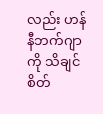လည်း ဟန်နီဘက်ဂျာကို သိချင်စိတ်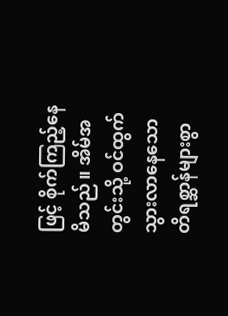ဖြင့် စိုက်ကြည့်နေမိသည်။ အိမ်အတွင်းသို့ ဝင်ထွက်သွားလာနေသော တိရစ္ဆာန်များစွာ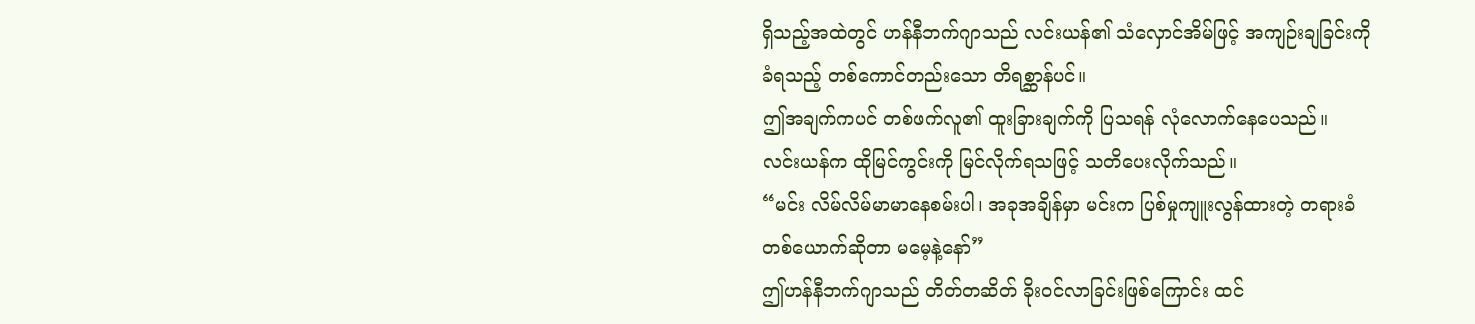ရှိသည့်အထဲတွင် ဟန်နီဘက်ဂျာသည် လင်းယန်၏ သံလှောင်အိမ်ဖြင့် အကျဉ်းချခြင်းကို ခံရသည့် တစ်ကောင်တည်းသော တိရစ္ဆာန်ပင်။
ဤအချက်ကပင် တစ်ဖက်လူ၏ ထူးခြားချက်ကို ပြသရန် လုံလောက်နေပေသည်။
လင်းယန်က ထိုမြင်ကွင်းကို မြင်လိုက်ရသဖြင့် သတိပေးလိုက်သည်။
“မင်း လိမ်လိမ်မာမာနေစမ်းပါ၊ အခုအချိန်မှာ မင်းက ပြစ်မှုကျူးလွန်ထားတဲ့ တရားခံတစ်ယောက်ဆိုတာ မမေ့နဲ့နော်”
ဤဟန်နီဘက်ဂျာသည် တိတ်တဆိတ် ခိုးဝင်လာခြင်းဖြစ်ကြောင်း ထင်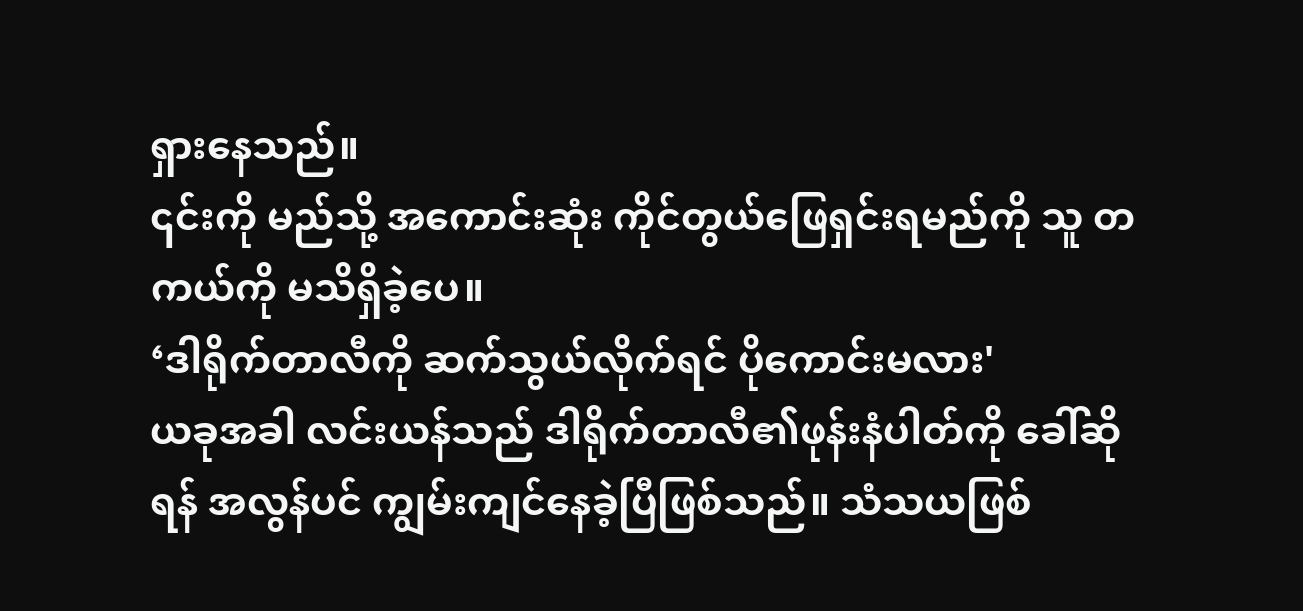ရှားနေသည်။
၎င်းကို မည်သို့ အကောင်းဆုံး ကိုင်တွယ်ဖြေရှင်းရမည်ကို သူ တကယ်ကို မသိရှိခဲ့ပေ။
‘ဒါရိုက်တာလီကို ဆက်သွယ်လိုက်ရင် ပိုကောင်းမလား'
ယခုအခါ လင်းယန်သည် ဒါရိုက်တာလီ၏ဖုန်းနံပါတ်ကို ခေါ်ဆိုရန် အလွန်ပင် ကျွမ်းကျင်နေခဲ့ပြီဖြစ်သည်။ သံသယဖြစ်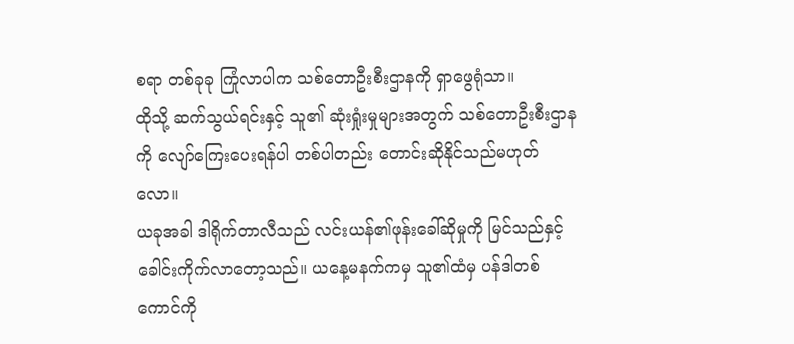စရာ တစ်ခုခု ကြုံလာပါက သစ်တောဦးစီးဌာနကို ရှာဖွေရုံသာ။
ထိုသို့ ဆက်သွယ်ရင်းနှင့် သူ၏ ဆုံးရှုံးမှုများအတွက် သစ်တောဦးစီးဌာနကို လျော်ကြေးပေးရန်ပါ တစ်ပါတည်း တောင်းဆိုနိုင်သည်မဟုတ်လော။
ယခုအခါ ဒါရိုက်တာလီသည် လင်းယန်၏ဖုန်းခေါ်ဆိုမှုကို မြင်သည်နှင့် ခေါင်းကိုက်လာတော့သည်။ ယနေ့မနက်ကမှ သူ၏ထံမှ ပန်ဒါတစ်ကောင်ကို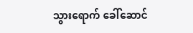သွားရောက် ခေါ်ဆောင်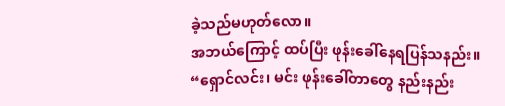ခဲ့သည်မဟုတ်လော။
အဘယ်ကြောင့် ထပ်ပြီး ဖုန်းခေါ်နေရပြန်သနည်း။
“ရှောင်လင်း၊ မင်း ဖုန်းခေါ်တာတွေ နည်းနည်း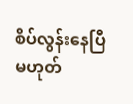စိပ်လွန်းနေပြီ မဟုတ်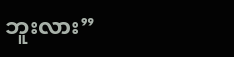ဘူးလား”